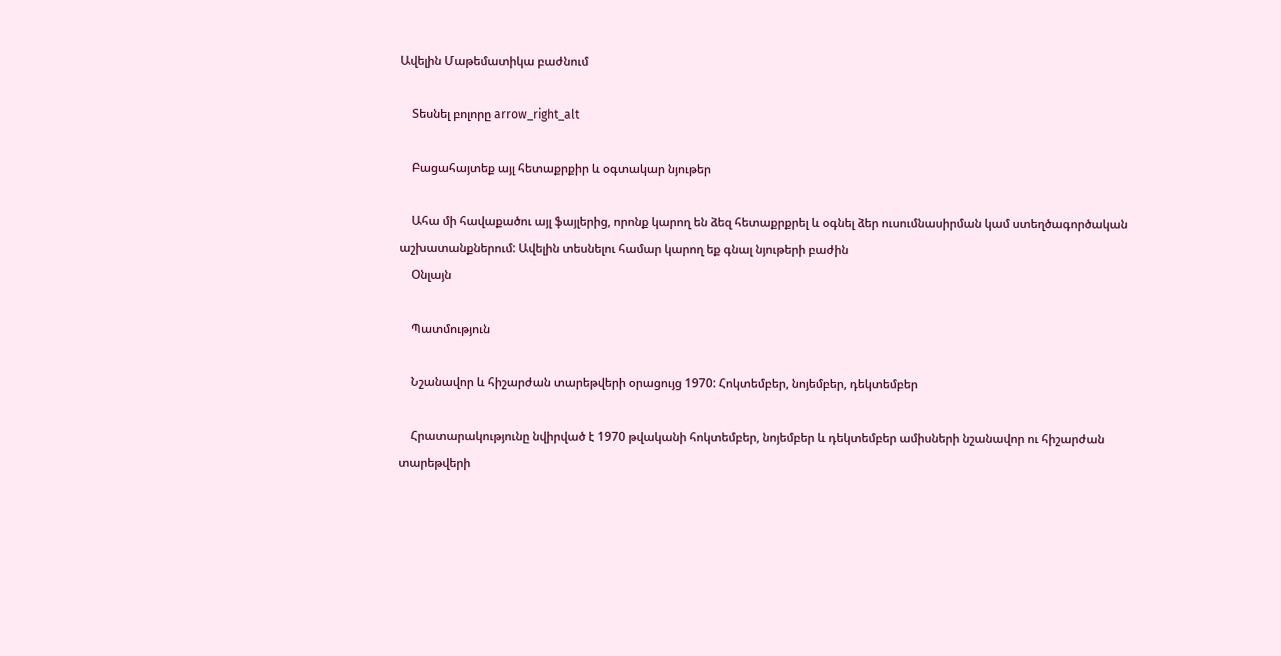Ավելին Մաթեմատիկա բաժնում

    Տեսնել բոլորը arrow_right_alt

    Բացահայտեք այլ հետաքրքիր և օգտակար նյութեր

    Ահա մի հավաքածու այլ ֆայլերից, որոնք կարող են ձեզ հետաքրքրել և օգնել ձեր ուսումնասիրման կամ ստեղծագործական աշխատանքներում: Ավելին տեսնելու համար կարող եք գնալ նյութերի բաժին
    Օնլայն

    Պատմություն

    Նշանավոր և հիշարժան տարեթվերի օրացույց 1970: Հոկտեմբեր, նոյեմբեր, դեկտեմբեր

    Հրատարակությունը նվիրված է 1970 թվականի հոկտեմբեր, նոյեմբեր և դեկտեմբեր ամիսների նշանավոր ու հիշարժան տարեթվերի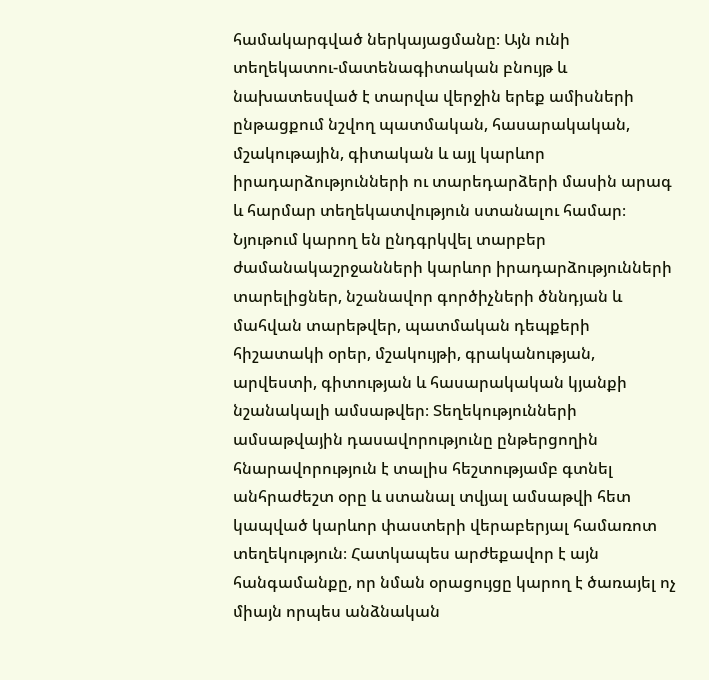համակարգված ներկայացմանը։ Այն ունի տեղեկատու-մատենագիտական բնույթ և նախատեսված է տարվա վերջին երեք ամիսների ընթացքում նշվող պատմական, հասարակական, մշակութային, գիտական և այլ կարևոր իրադարձությունների ու տարեդարձերի մասին արագ և հարմար տեղեկատվություն ստանալու համար։ Նյութում կարող են ընդգրկվել տարբեր ժամանակաշրջանների կարևոր իրադարձությունների տարելիցներ, նշանավոր գործիչների ծննդյան և մահվան տարեթվեր, պատմական դեպքերի հիշատակի օրեր, մշակույթի, գրականության, արվեստի, գիտության և հասարակական կյանքի նշանակալի ամսաթվեր։ Տեղեկությունների ամսաթվային դասավորությունը ընթերցողին հնարավորություն է տալիս հեշտությամբ գտնել անհրաժեշտ օրը և ստանալ տվյալ ամսաթվի հետ կապված կարևոր փաստերի վերաբերյալ համառոտ տեղեկություն։ Հատկապես արժեքավոր է այն հանգամանքը, որ նման օրացույցը կարող է ծառայել ոչ միայն որպես անձնական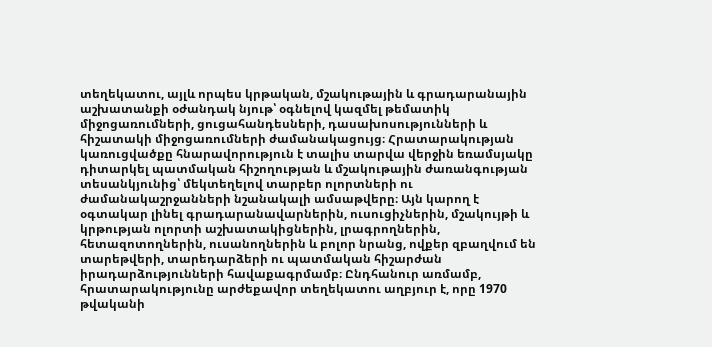տեղեկատու, այլև որպես կրթական, մշակութային և գրադարանային աշխատանքի օժանդակ նյութ՝ օգնելով կազմել թեմատիկ միջոցառումների, ցուցահանդեսների, դասախոսությունների և հիշատակի միջոցառումների ժամանակացույց։ Հրատարակության կառուցվածքը հնարավորություն է տալիս տարվա վերջին եռամսյակը դիտարկել պատմական հիշողության և մշակութային ժառանգության տեսանկյունից՝ մեկտեղելով տարբեր ոլորտների ու ժամանակաշրջանների նշանակալի ամսաթվերը։ Այն կարող է օգտակար լինել գրադարանավարներին, ուսուցիչներին, մշակույթի և կրթության ոլորտի աշխատակիցներին, լրագրողներին, հետազոտողներին, ուսանողներին և բոլոր նրանց, ովքեր զբաղվում են տարեթվերի, տարեդարձերի ու պատմական հիշարժան իրադարձությունների հավաքագրմամբ։ Ընդհանուր առմամբ, հրատարակությունը արժեքավոր տեղեկատու աղբյուր է, որը 1970 թվականի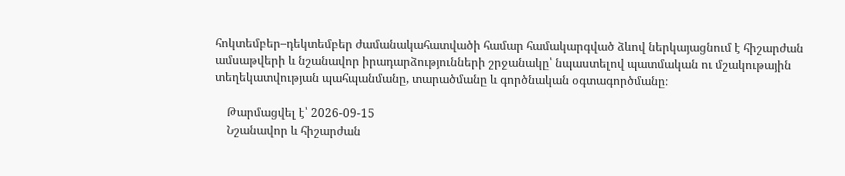հոկտեմբեր–դեկտեմբեր ժամանակահատվածի համար համակարգված ձևով ներկայացնում է հիշարժան ամսաթվերի և նշանավոր իրադարձությունների շրջանակը՝ նպաստելով պատմական ու մշակութային տեղեկատվության պահպանմանը, տարածմանը և գործնական օգտագործմանը։

    Թարմացվել է՝ 2026-09-15
    Նշանավոր և հիշարժան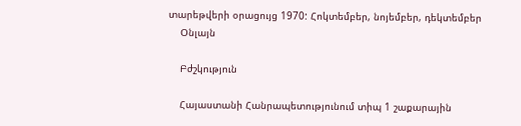տարեթվերի օրացույց 1970: Հոկտեմբեր, նոյեմբեր, դեկտեմբեր
    Օնլայն

    Բժշկություն

    Հայաստանի Հանրապետությունում տիպ 1 շաքարային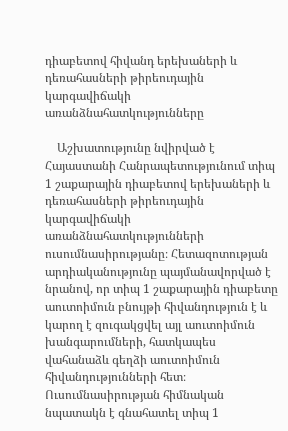դիաբետով հիվանդ երեխաների և դեռահասների թիրեուդային կարգավիճակի առանձնահատկությունները

    Աշխատությունը նվիրված է Հայաստանի Հանրապետությունում տիպ 1 շաքարային դիաբետով երեխաների և դեռահասների թիրեուդային կարգավիճակի առանձնահատկությունների ուսումնասիրությանը։ Հետազոտության արդիականությունը պայմանավորված է նրանով, որ տիպ 1 շաքարային դիաբետը աուտոիմուն բնույթի հիվանդություն է և կարող է զուգակցվել այլ աուտոիմուն խանգարումների, հատկապես վահանաձև գեղձի աուտոիմուն հիվանդությունների հետ։ Ուսումնասիրության հիմնական նպատակն է գնահատել տիպ 1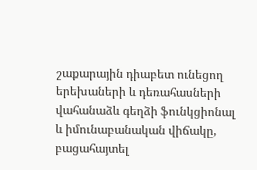շաքարային դիաբետ ունեցող երեխաների և դեռահասների վահանաձև գեղձի ֆունկցիոնալ և իմունաբանական վիճակը, բացահայտել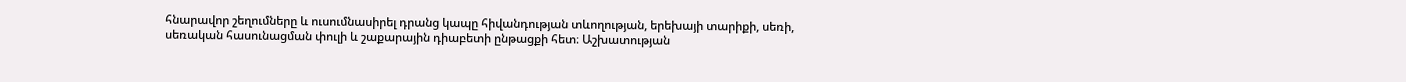հնարավոր շեղումները և ուսումնասիրել դրանց կապը հիվանդության տևողության, երեխայի տարիքի, սեռի, սեռական հասունացման փուլի և շաքարային դիաբետի ընթացքի հետ։ Աշխատության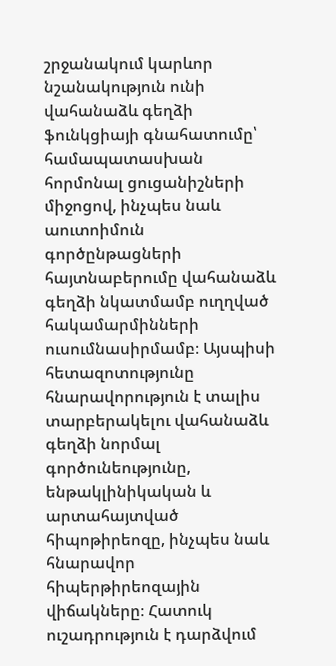շրջանակում կարևոր նշանակություն ունի վահանաձև գեղձի ֆունկցիայի գնահատումը՝ համապատասխան հորմոնալ ցուցանիշների միջոցով, ինչպես նաև աուտոիմուն գործընթացների հայտնաբերումը վահանաձև գեղձի նկատմամբ ուղղված հակամարմինների ուսումնասիրմամբ։ Այսպիսի հետազոտությունը հնարավորություն է տալիս տարբերակելու վահանաձև գեղձի նորմալ գործունեությունը, ենթակլինիկական և արտահայտված հիպոթիրեոզը, ինչպես նաև հնարավոր հիպերթիրեոզային վիճակները։ Հատուկ ուշադրություն է դարձվում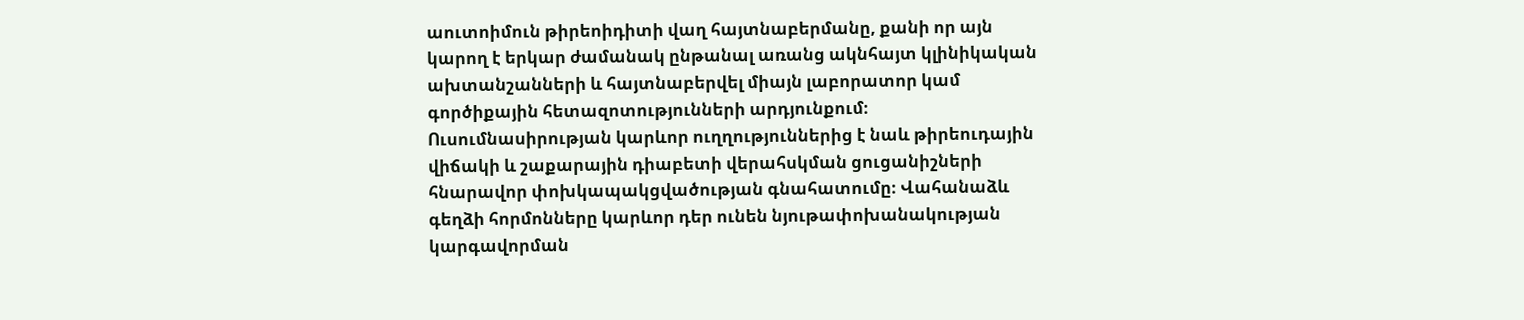աուտոիմուն թիրեոիդիտի վաղ հայտնաբերմանը, քանի որ այն կարող է երկար ժամանակ ընթանալ առանց ակնհայտ կլինիկական ախտանշանների և հայտնաբերվել միայն լաբորատոր կամ գործիքային հետազոտությունների արդյունքում։ Ուսումնասիրության կարևոր ուղղություններից է նաև թիրեուդային վիճակի և շաքարային դիաբետի վերահսկման ցուցանիշների հնարավոր փոխկապակցվածության գնահատումը։ Վահանաձև գեղձի հորմոնները կարևոր դեր ունեն նյութափոխանակության կարգավորման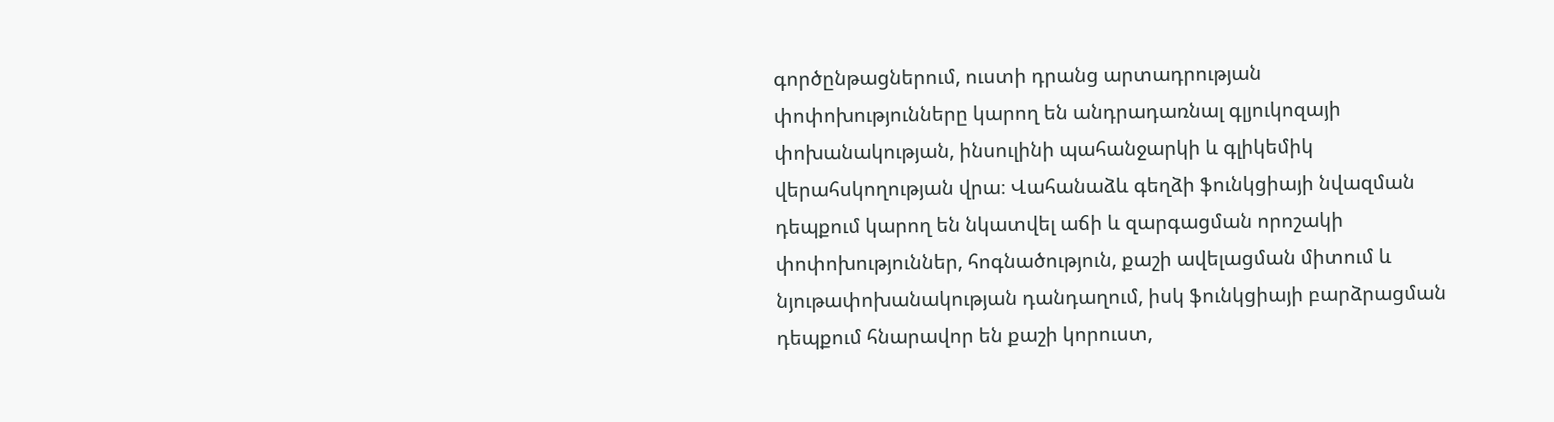գործընթացներում, ուստի դրանց արտադրության փոփոխությունները կարող են անդրադառնալ գլյուկոզայի փոխանակության, ինսուլինի պահանջարկի և գլիկեմիկ վերահսկողության վրա։ Վահանաձև գեղձի ֆունկցիայի նվազման դեպքում կարող են նկատվել աճի և զարգացման որոշակի փոփոխություններ, հոգնածություն, քաշի ավելացման միտում և նյութափոխանակության դանդաղում, իսկ ֆունկցիայի բարձրացման դեպքում հնարավոր են քաշի կորուստ,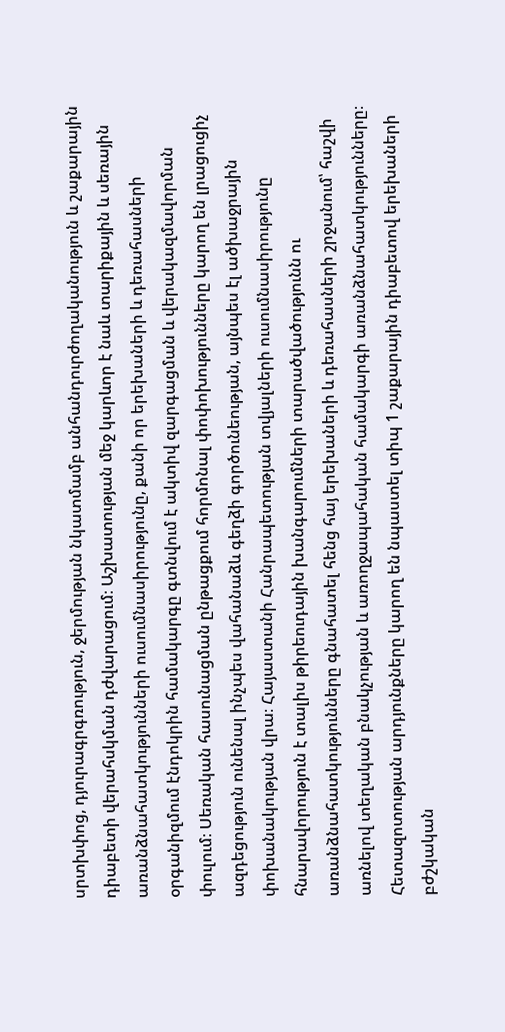սրտխփոց, դյուրագրգռություն, ջերմության նկատմամբ անհանդուրժողականություն և շաքարային դիաբետի վերահսկման դժվարացում։ Աշխատության մեջ կարևոր է նաև տարիքային և սեռային առանձնահատկությունների ուսումնասիրությունը, քանի որ երեխաների և դեռահասների օրգանիզմում էնդոկրին համակարգը գտնվում է ակտիվ զարգացման և վերակազմավորման փուլում։ Սեռական հասունացման ընթացքում հորմոնալ փոփոխությունները կարող են լրացուցիչ ազդեցություն ունենալ ինչպես վահանաձև գեղձի գործունեության, այնպես էլ ածխաջրային փոխանակության վրա։ Հայաստանի Հանրապետության տվյալների ուսումնասիրությունը հնարավորություն է տալիս թիրեուդային խանգարումների տարածվածությունն ու առանձնահատկությունները գնահատել հենց հայ երեխաների և դեռահասների շրջանում՝ հաշվի առնելով տեղական բնակչության և առողջապահական համակարգի առանձնահատկությունները։ Հետազոտության արդյունքները կարող են նպաստել տիպ 1 շաքարային դիաբետով երեխաների բժշկական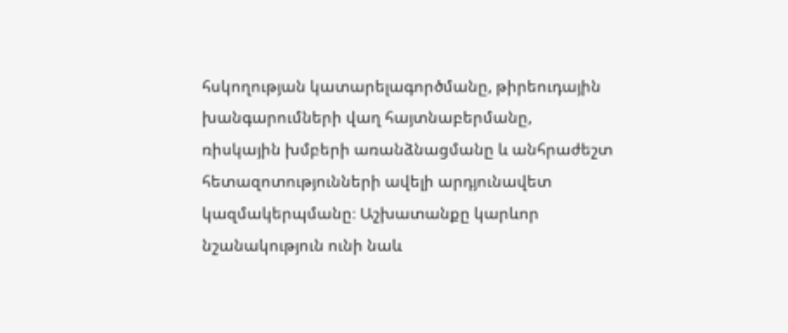հսկողության կատարելագործմանը, թիրեուդային խանգարումների վաղ հայտնաբերմանը, ռիսկային խմբերի առանձնացմանը և անհրաժեշտ հետազոտությունների ավելի արդյունավետ կազմակերպմանը։ Աշխատանքը կարևոր նշանակություն ունի նաև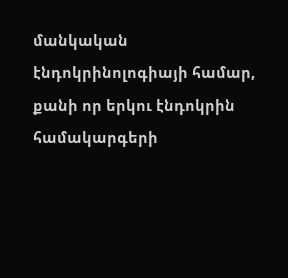մանկական էնդոկրինոլոգիայի համար, քանի որ երկու էնդոկրին համակարգերի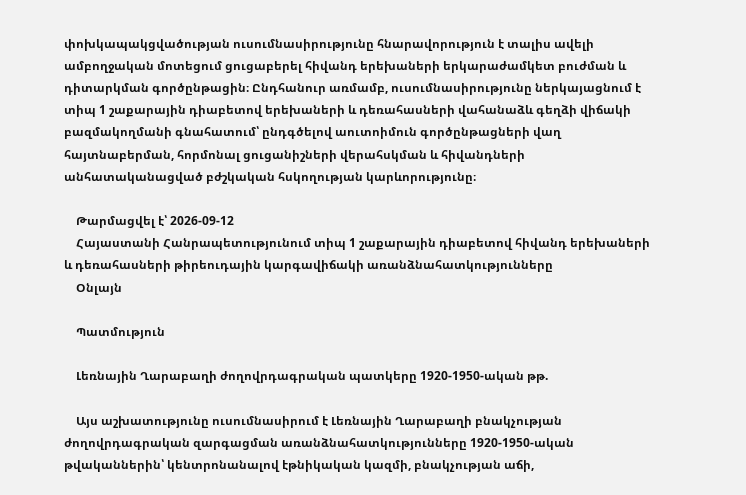փոխկապակցվածության ուսումնասիրությունը հնարավորություն է տալիս ավելի ամբողջական մոտեցում ցուցաբերել հիվանդ երեխաների երկարաժամկետ բուժման և դիտարկման գործընթացին։ Ընդհանուր առմամբ, ուսումնասիրությունը ներկայացնում է տիպ 1 շաքարային դիաբետով երեխաների և դեռահասների վահանաձև գեղձի վիճակի բազմակողմանի գնահատում՝ ընդգծելով աուտոիմուն գործընթացների վաղ հայտնաբերման, հորմոնալ ցուցանիշների վերահսկման և հիվանդների անհատականացված բժշկական հսկողության կարևորությունը։

    Թարմացվել է՝ 2026-09-12
    Հայաստանի Հանրապետությունում տիպ 1 շաքարային դիաբետով հիվանդ երեխաների և դեռահասների թիրեուդային կարգավիճակի առանձնահատկությունները
    Օնլայն

    Պատմություն

    Լեռնային Ղարաբաղի ժողովրդագրական պատկերը 1920-1950-ական թթ.

    Այս աշխատությունը ուսումնասիրում է Լեռնային Ղարաբաղի բնակչության ժողովրդագրական զարգացման առանձնահատկությունները 1920-1950-ական թվականներին՝ կենտրոնանալով էթնիկական կազմի, բնակչության աճի,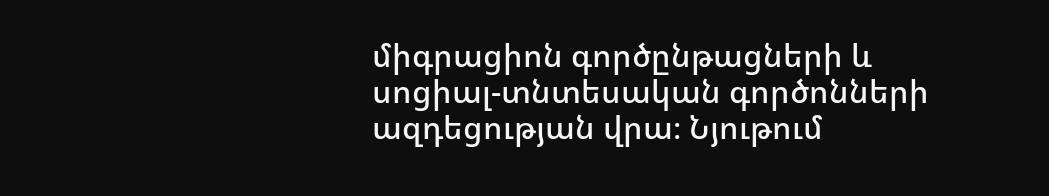միգրացիոն գործընթացների և սոցիալ-տնտեսական գործոնների ազդեցության վրա։ Նյութում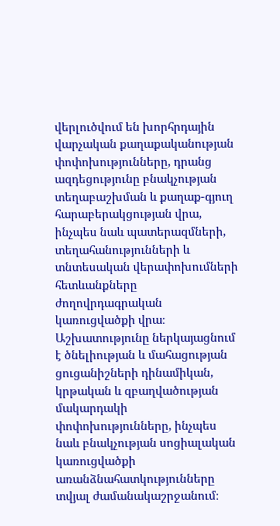վերլուծվում են խորհրդային վարչական քաղաքականության փոփոխությունները, դրանց ազդեցությունը բնակչության տեղաբաշխման և քաղաք-գյուղ հարաբերակցության վրա, ինչպես նաև պատերազմների, տեղահանությունների և տնտեսական վերափոխումների հետևանքները ժողովրդագրական կառուցվածքի վրա։ Աշխատությունը ներկայացնում է ծնելիության և մահացության ցուցանիշների դինամիկան, կրթական և զբաղվածության մակարդակի փոփոխությունները, ինչպես նաև բնակչության սոցիալական կառուցվածքի առանձնահատկությունները տվյալ ժամանակաշրջանում։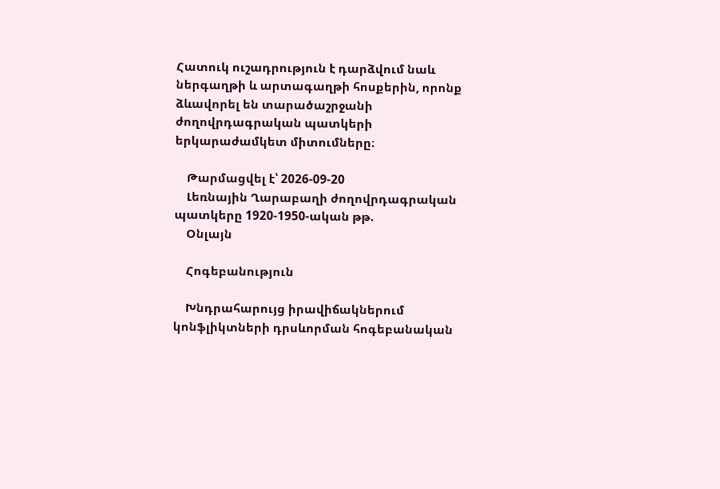Հատուկ ուշադրություն է դարձվում նաև ներգաղթի և արտագաղթի հոսքերին, որոնք ձևավորել են տարածաշրջանի ժողովրդագրական պատկերի երկարաժամկետ միտումները։

    Թարմացվել է՝ 2026-09-20
    Լեռնային Ղարաբաղի ժողովրդագրական պատկերը 1920-1950-ական թթ.
    Օնլայն

    Հոգեբանություն

    Խնդրահարույց իրավիճակներում կոնֆլիկտների դրսևորման հոգեբանական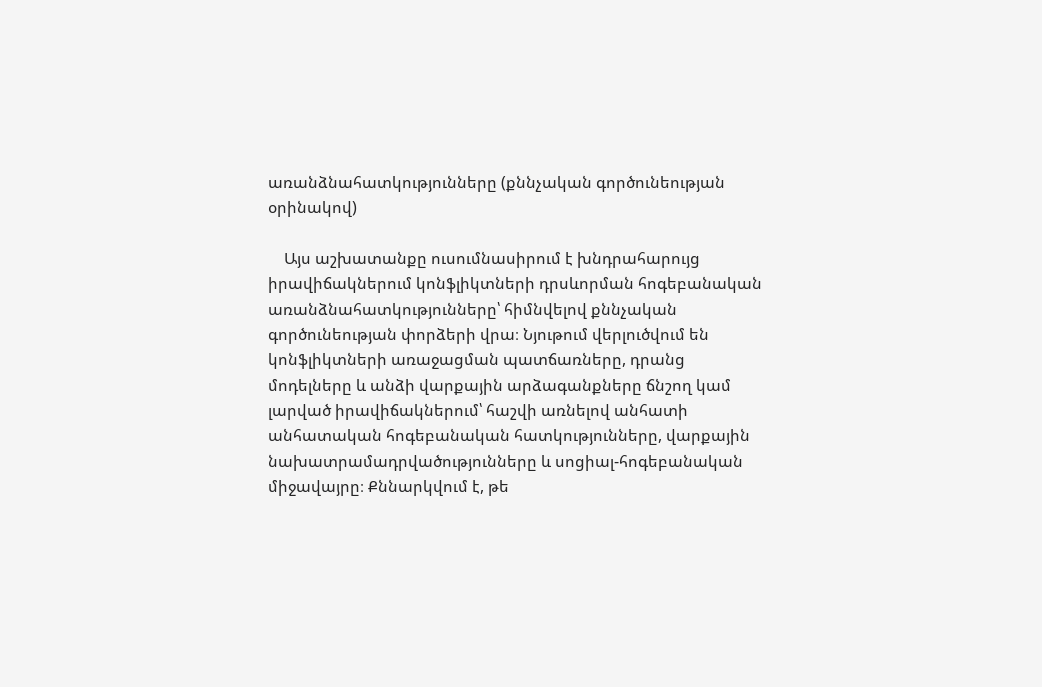առանձնահատկությունները (քննչական գործունեության օրինակով)

    Այս աշխատանքը ուսումնասիրում է խնդրահարույց իրավիճակներում կոնֆլիկտների դրսևորման հոգեբանական առանձնահատկությունները՝ հիմնվելով քննչական գործունեության փորձերի վրա։ Նյութում վերլուծվում են կոնֆլիկտների առաջացման պատճառները, դրանց մոդելները և անձի վարքային արձագանքները ճնշող կամ լարված իրավիճակներում՝ հաշվի առնելով անհատի անհատական հոգեբանական հատկությունները, վարքային նախատրամադրվածությունները և սոցիալ-հոգեբանական միջավայրը։ Քննարկվում է, թե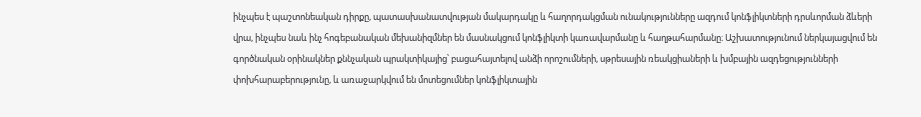ինչպես է պաշտոնեական դիրքը, պատասխանատվության մակարդակը և հաղորդակցման ունակությունները ազդում կոնֆլիկտների դրսևորման ձևերի վրա, ինչպես նաև ինչ հոգեբանական մեխանիզմներ են մասնակցում կոնֆլիկտի կառավարմանը և հաղթահարմանը։ Աշխատությունում ներկայացվում են գործնական օրինակներ քննչական պրակտիկայից՝ բացահայտելով անձի որոշումների, սթրեսային ռեակցիաների և խմբային ազդեցությունների փոխհարաբերությունը, և առաջարկվում են մոտեցումներ կոնֆլիկտային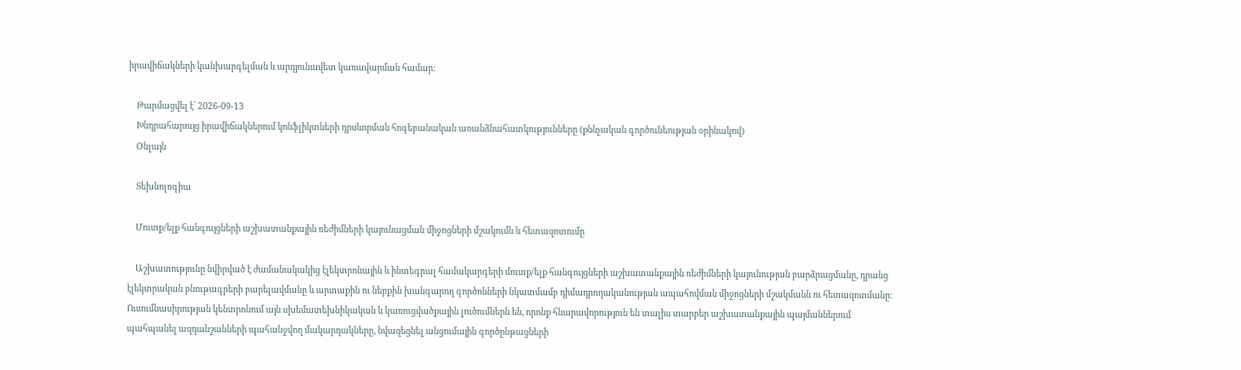իրավիճակների կանխարգելման և արդյունավետ կառավարման համար։

    Թարմացվել է՝ 2026-09-13
    Խնդրահարույց իրավիճակներում կոնֆլիկտների դրսևորման հոգեբանական առանձնահատկությունները (քննչական գործունեության օրինակով)
    Օնլայն

    Տեխնոլոգիա

    Մուտք/ելք հանգույցների աշխատանքային ռեժիմների կայունացման միջոցների մշակումն և հետազոտումը

    Աշխատությունը նվիրված է ժամանակակից էլեկտրոնային և ինտեգրալ համակարգերի մուտք/ելք հանգույցների աշխատանքային ռեժիմների կայունության բարձրացմանը, դրանց էլեկտրական բնութագրերի բարելավմանը և արտաքին ու ներքին խանգարող գործոնների նկատմամբ դիմադրողականության ապահովման միջոցների մշակմանն ու հետազոտմանը։ Ուսումնասիրության կենտրոնում այն սխեմատեխնիկական և կառուցվածքային լուծումներն են, որոնք հնարավորություն են տալիս տարբեր աշխատանքային պայմաններում պահպանել ազդանշանների պահանջվող մակարդակները, նվազեցնել անցումային գործընթացների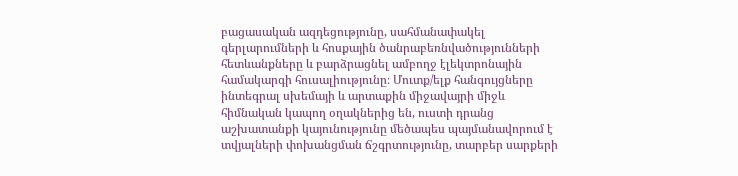բացասական ազդեցությունը, սահմանափակել գերլարումների և հոսքային ծանրաբեռնվածությունների հետևանքները և բարձրացնել ամբողջ էլեկտրոնային համակարգի հուսալիությունը։ Մուտք/ելք հանգույցները ինտեգրալ սխեմայի և արտաքին միջավայրի միջև հիմնական կապող օղակներից են, ուստի դրանց աշխատանքի կայունությունը մեծապես պայմանավորում է տվյալների փոխանցման ճշգրտությունը, տարբեր սարքերի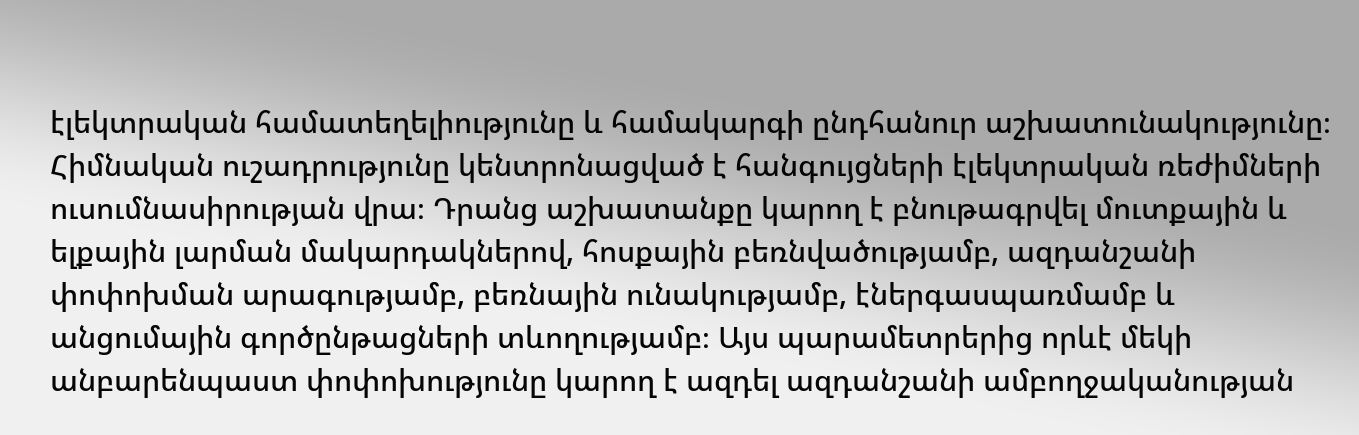էլեկտրական համատեղելիությունը և համակարգի ընդհանուր աշխատունակությունը։ Հիմնական ուշադրությունը կենտրոնացված է հանգույցների էլեկտրական ռեժիմների ուսումնասիրության վրա։ Դրանց աշխատանքը կարող է բնութագրվել մուտքային և ելքային լարման մակարդակներով, հոսքային բեռնվածությամբ, ազդանշանի փոփոխման արագությամբ, բեռնային ունակությամբ, էներգասպառմամբ և անցումային գործընթացների տևողությամբ։ Այս պարամետրերից որևէ մեկի անբարենպաստ փոփոխությունը կարող է ազդել ազդանշանի ամբողջականության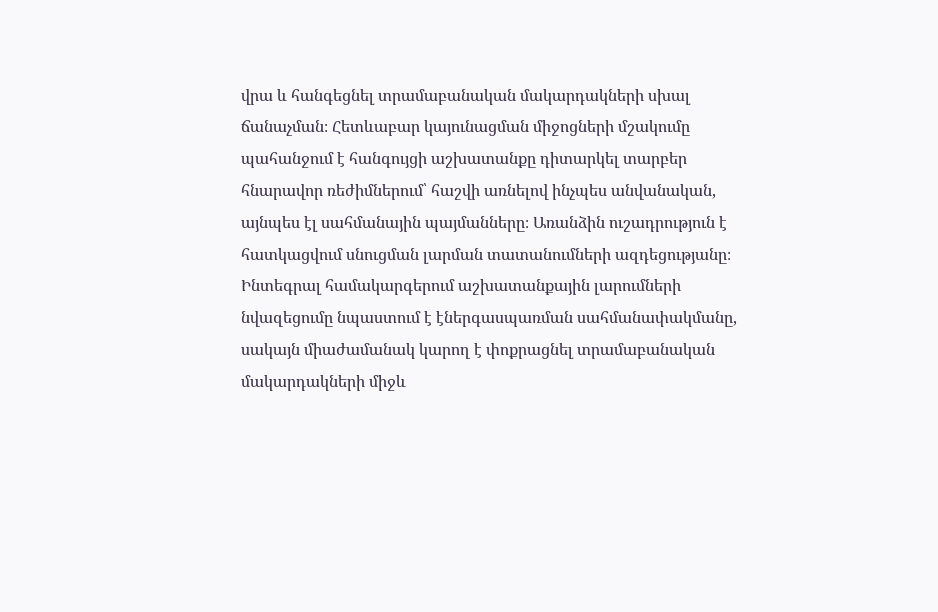վրա և հանգեցնել տրամաբանական մակարդակների սխալ ճանաչման։ Հետևաբար կայունացման միջոցների մշակումը պահանջում է հանգույցի աշխատանքը դիտարկել տարբեր հնարավոր ռեժիմներում՝ հաշվի առնելով ինչպես անվանական, այնպես էլ սահմանային պայմանները։ Առանձին ուշադրություն է հատկացվում սնուցման լարման տատանումների ազդեցությանը։ Ինտեգրալ համակարգերում աշխատանքային լարումների նվազեցումը նպաստում է էներգասպառման սահմանափակմանը, սակայն միաժամանակ կարող է փոքրացնել տրամաբանական մակարդակների միջև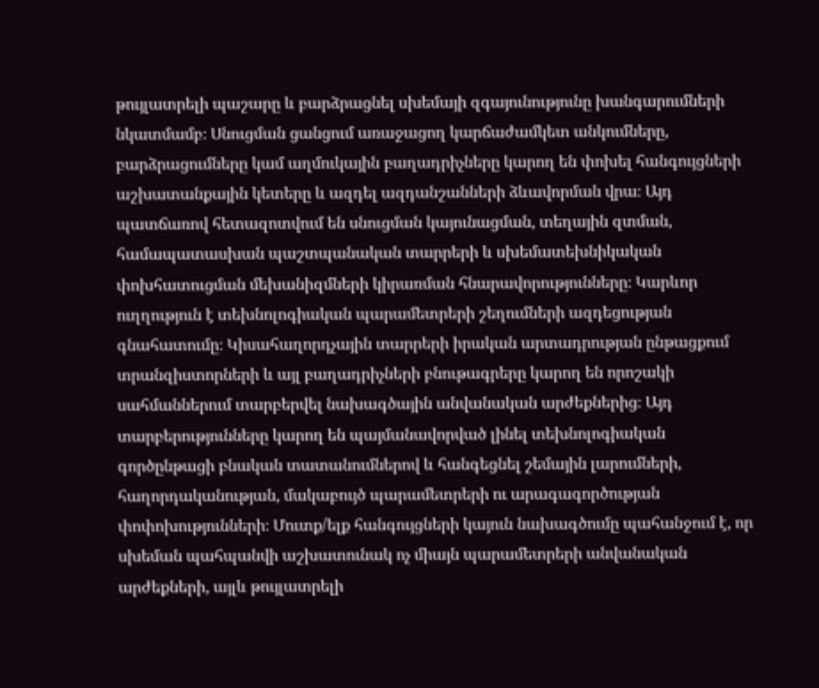թույլատրելի պաշարը և բարձրացնել սխեմայի զգայունությունը խանգարումների նկատմամբ։ Սնուցման ցանցում առաջացող կարճաժամկետ անկումները, բարձրացումները կամ աղմուկային բաղադրիչները կարող են փոխել հանգույցների աշխատանքային կետերը և ազդել ազդանշանների ձևավորման վրա։ Այդ պատճառով հետազոտվում են սնուցման կայունացման, տեղային զտման, համապատասխան պաշտպանական տարրերի և սխեմատեխնիկական փոխհատուցման մեխանիզմների կիրառման հնարավորությունները։ Կարևոր ուղղություն է տեխնոլոգիական պարամետրերի շեղումների ազդեցության գնահատումը։ Կիսահաղորդչային տարրերի իրական արտադրության ընթացքում տրանզիստորների և այլ բաղադրիչների բնութագրերը կարող են որոշակի սահմաններում տարբերվել նախագծային անվանական արժեքներից։ Այդ տարբերությունները կարող են պայմանավորված լինել տեխնոլոգիական գործընթացի բնական տատանումներով և հանգեցնել շեմային լարումների, հաղորդականության, մակաբույծ պարամետրերի ու արագագործության փոփոխությունների։ Մուտք/ելք հանգույցների կայուն նախագծումը պահանջում է, որ սխեման պահպանվի աշխատունակ ոչ միայն պարամետրերի անվանական արժեքների, այլև թույլատրելի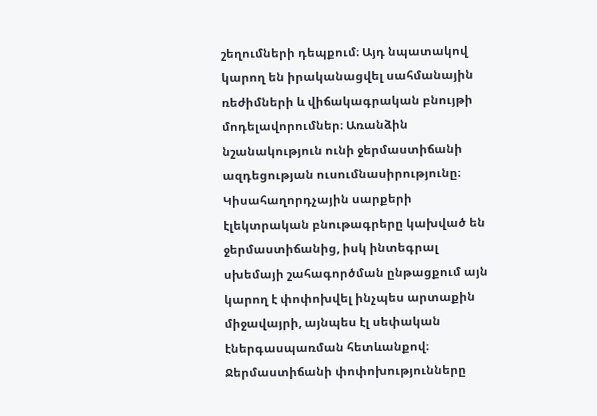շեղումների դեպքում։ Այդ նպատակով կարող են իրականացվել սահմանային ռեժիմների և վիճակագրական բնույթի մոդելավորումներ։ Առանձին նշանակություն ունի ջերմաստիճանի ազդեցության ուսումնասիրությունը։ Կիսահաղորդչային սարքերի էլեկտրական բնութագրերը կախված են ջերմաստիճանից, իսկ ինտեգրալ սխեմայի շահագործման ընթացքում այն կարող է փոփոխվել ինչպես արտաքին միջավայրի, այնպես էլ սեփական էներգասպառման հետևանքով։ Ջերմաստիճանի փոփոխությունները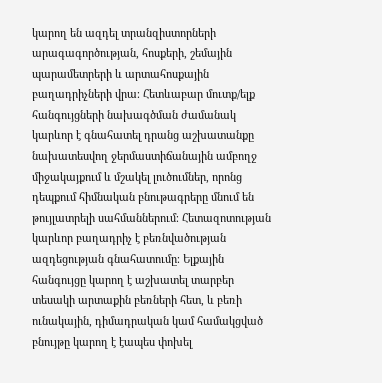կարող են ազդել տրանզիստորների արագագործության, հոսքերի, շեմային պարամետրերի և արտահոսքային բաղադրիչների վրա։ Հետևաբար մուտք/ելք հանգույցների նախագծման ժամանակ կարևոր է գնահատել դրանց աշխատանքը նախատեսվող ջերմաստիճանային ամբողջ միջակայքում և մշակել լուծումներ, որոնց դեպքում հիմնական բնութագրերը մնում են թույլատրելի սահմաններում։ Հետազոտության կարևոր բաղադրիչ է բեռնվածության ազդեցության գնահատումը։ Ելքային հանգույցը կարող է աշխատել տարբեր տեսակի արտաքին բեռների հետ, և բեռի ունակային, դիմադրական կամ համակցված բնույթը կարող է էապես փոխել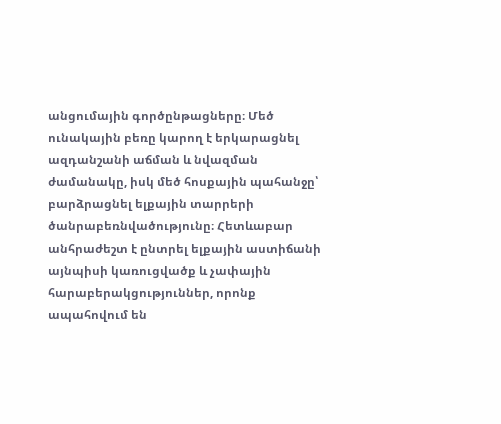անցումային գործընթացները։ Մեծ ունակային բեռը կարող է երկարացնել ազդանշանի աճման և նվազման ժամանակը, իսկ մեծ հոսքային պահանջը՝ բարձրացնել ելքային տարրերի ծանրաբեռնվածությունը։ Հետևաբար անհրաժեշտ է ընտրել ելքային աստիճանի այնպիսի կառուցվածք և չափային հարաբերակցություններ, որոնք ապահովում են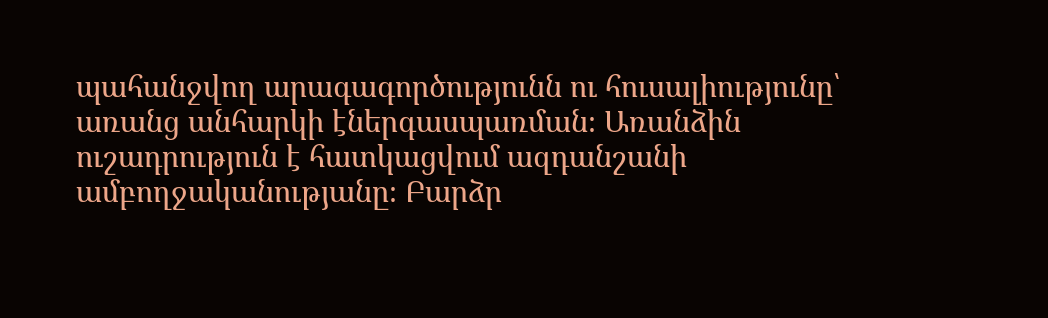պահանջվող արագագործությունն ու հուսալիությունը՝ առանց անհարկի էներգասպառման։ Առանձին ուշադրություն է հատկացվում ազդանշանի ամբողջականությանը։ Բարձր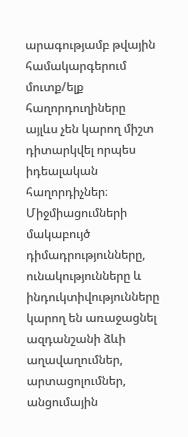արագությամբ թվային համակարգերում մուտք/ելք հաղորդուղիները այլևս չեն կարող միշտ դիտարկվել որպես իդեալական հաղորդիչներ։ Միջմիացումների մակաբույծ դիմադրությունները, ունակությունները և ինդուկտիվությունները կարող են առաջացնել ազդանշանի ձևի աղավաղումներ, արտացոլումներ, անցումային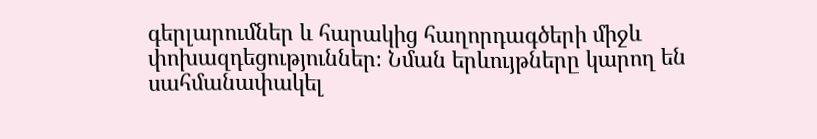գերլարումներ և հարակից հաղորդագծերի միջև փոխազդեցություններ։ Նման երևույթները կարող են սահմանափակել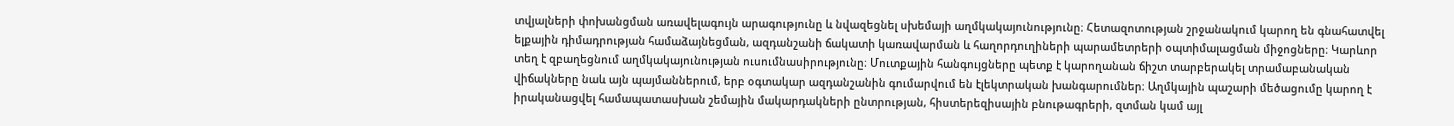տվյալների փոխանցման առավելագույն արագությունը և նվազեցնել սխեմայի աղմկակայունությունը։ Հետազոտության շրջանակում կարող են գնահատվել ելքային դիմադրության համաձայնեցման, ազդանշանի ճակատի կառավարման և հաղորդուղիների պարամետրերի օպտիմալացման միջոցները։ Կարևոր տեղ է զբաղեցնում աղմկակայունության ուսումնասիրությունը։ Մուտքային հանգույցները պետք է կարողանան ճիշտ տարբերակել տրամաբանական վիճակները նաև այն պայմաններում, երբ օգտակար ազդանշանին գումարվում են էլեկտրական խանգարումներ։ Աղմկային պաշարի մեծացումը կարող է իրականացվել համապատասխան շեմային մակարդակների ընտրության, հիստերեզիսային բնութագրերի, զտման կամ այլ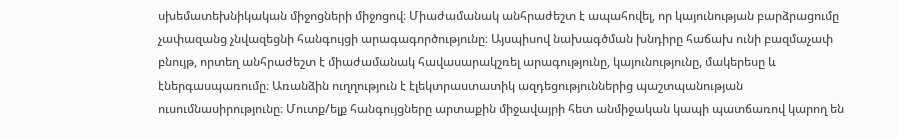սխեմատեխնիկական միջոցների միջոցով։ Միաժամանակ անհրաժեշտ է ապահովել, որ կայունության բարձրացումը չափազանց չնվազեցնի հանգույցի արագագործությունը։ Այսպիսով նախագծման խնդիրը հաճախ ունի բազմաչափ բնույթ, որտեղ անհրաժեշտ է միաժամանակ հավասարակշռել արագությունը, կայունությունը, մակերեսը և էներգասպառումը։ Առանձին ուղղություն է էլեկտրաստատիկ ազդեցություններից պաշտպանության ուսումնասիրությունը։ Մուտք/ելք հանգույցները արտաքին միջավայրի հետ անմիջական կապի պատճառով կարող են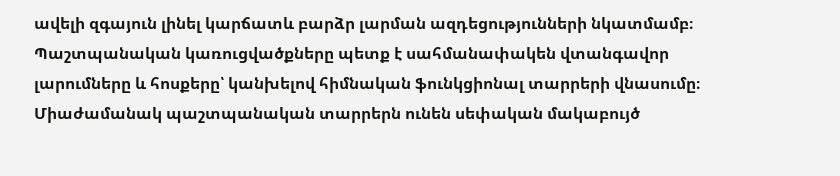ավելի զգայուն լինել կարճատև բարձր լարման ազդեցությունների նկատմամբ։ Պաշտպանական կառուցվածքները պետք է սահմանափակեն վտանգավոր լարումները և հոսքերը՝ կանխելով հիմնական ֆունկցիոնալ տարրերի վնասումը։ Միաժամանակ պաշտպանական տարրերն ունեն սեփական մակաբույծ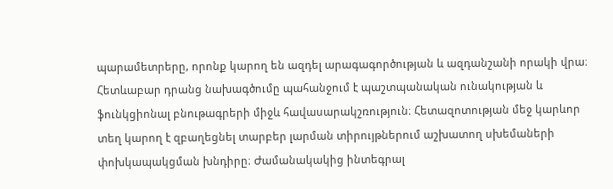պարամետրերը, որոնք կարող են ազդել արագագործության և ազդանշանի որակի վրա։ Հետևաբար դրանց նախագծումը պահանջում է պաշտպանական ունակության և ֆունկցիոնալ բնութագրերի միջև հավասարակշռություն։ Հետազոտության մեջ կարևոր տեղ կարող է զբաղեցնել տարբեր լարման տիրույթներում աշխատող սխեմաների փոխկապակցման խնդիրը։ Ժամանակակից ինտեգրալ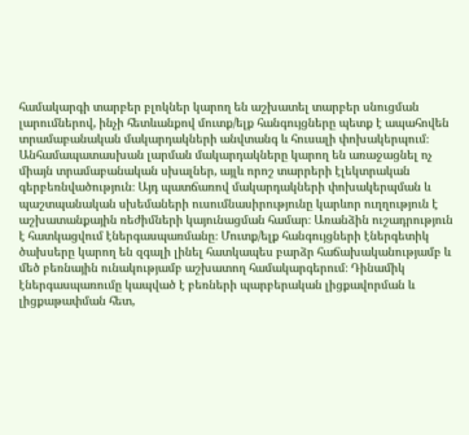համակարգի տարբեր բլոկներ կարող են աշխատել տարբեր սնուցման լարումներով, ինչի հետևանքով մուտք/ելք հանգույցները պետք է ապահովեն տրամաբանական մակարդակների անվտանգ և հուսալի փոխակերպում։ Անհամապատասխան լարման մակարդակները կարող են առաջացնել ոչ միայն տրամաբանական սխալներ, այլև որոշ տարրերի էլեկտրական գերբեռնվածություն։ Այդ պատճառով մակարդակների փոխակերպման և պաշտպանական սխեմաների ուսումնասիրությունը կարևոր ուղղություն է աշխատանքային ռեժիմների կայունացման համար։ Առանձին ուշադրություն է հատկացվում էներգասպառմանը։ Մուտք/ելք հանգույցների էներգետիկ ծախսերը կարող են զգալի լինել հատկապես բարձր հաճախականությամբ և մեծ բեռնային ունակությամբ աշխատող համակարգերում։ Դինամիկ էներգասպառումը կապված է բեռների պարբերական լիցքավորման և լիցքաթափման հետ,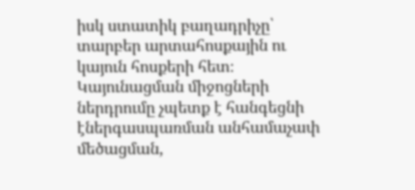իսկ ստատիկ բաղադրիչը՝ տարբեր արտահոսքային ու կայուն հոսքերի հետ։ Կայունացման միջոցների ներդրումը չպետք է հանգեցնի էներգասպառման անհամաչափ մեծացման,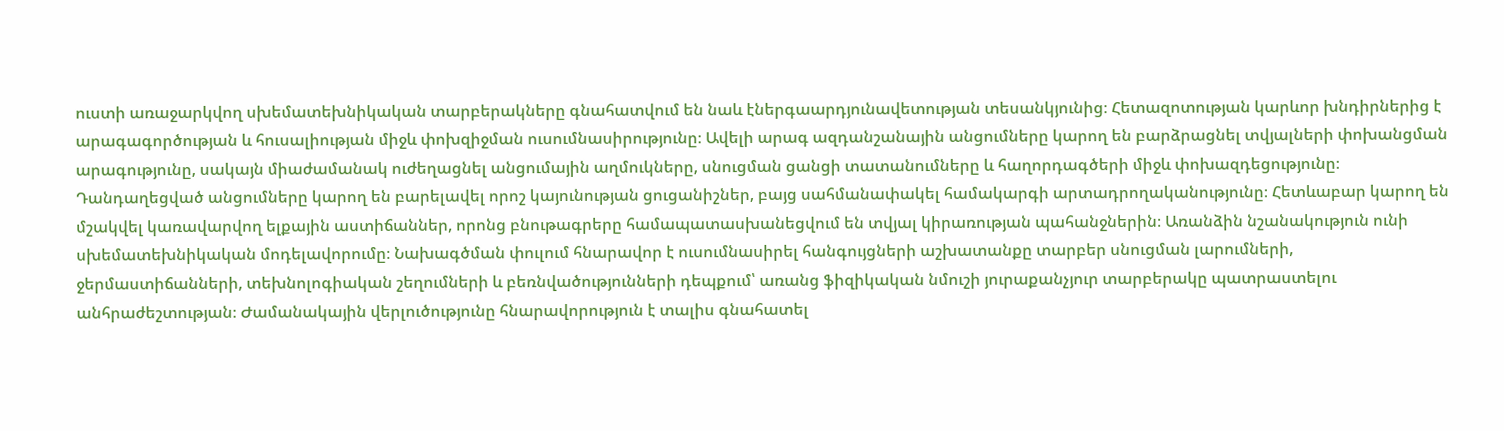ուստի առաջարկվող սխեմատեխնիկական տարբերակները գնահատվում են նաև էներգաարդյունավետության տեսանկյունից։ Հետազոտության կարևոր խնդիրներից է արագագործության և հուսալիության միջև փոխզիջման ուսումնասիրությունը։ Ավելի արագ ազդանշանային անցումները կարող են բարձրացնել տվյալների փոխանցման արագությունը, սակայն միաժամանակ ուժեղացնել անցումային աղմուկները, սնուցման ցանցի տատանումները և հաղորդագծերի միջև փոխազդեցությունը։ Դանդաղեցված անցումները կարող են բարելավել որոշ կայունության ցուցանիշներ, բայց սահմանափակել համակարգի արտադրողականությունը։ Հետևաբար կարող են մշակվել կառավարվող ելքային աստիճաններ, որոնց բնութագրերը համապատասխանեցվում են տվյալ կիրառության պահանջներին։ Առանձին նշանակություն ունի սխեմատեխնիկական մոդելավորումը։ Նախագծման փուլում հնարավոր է ուսումնասիրել հանգույցների աշխատանքը տարբեր սնուցման լարումների, ջերմաստիճանների, տեխնոլոգիական շեղումների և բեռնվածությունների դեպքում՝ առանց ֆիզիկական նմուշի յուրաքանչյուր տարբերակը պատրաստելու անհրաժեշտության։ Ժամանակային վերլուծությունը հնարավորություն է տալիս գնահատել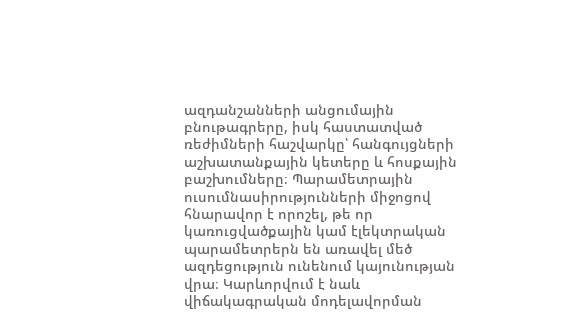ազդանշանների անցումային բնութագրերը, իսկ հաստատված ռեժիմների հաշվարկը՝ հանգույցների աշխատանքային կետերը և հոսքային բաշխումները։ Պարամետրային ուսումնասիրությունների միջոցով հնարավոր է որոշել, թե որ կառուցվածքային կամ էլեկտրական պարամետրերն են առավել մեծ ազդեցություն ունենում կայունության վրա։ Կարևորվում է նաև վիճակագրական մոդելավորման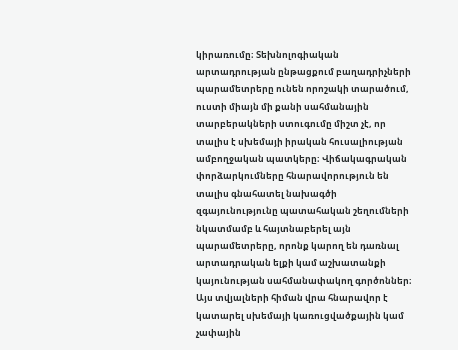կիրառումը։ Տեխնոլոգիական արտադրության ընթացքում բաղադրիչների պարամետրերը ունեն որոշակի տարածում, ուստի միայն մի քանի սահմանային տարբերակների ստուգումը միշտ չէ, որ տալիս է սխեմայի իրական հուսալիության ամբողջական պատկերը։ Վիճակագրական փորձարկումները հնարավորություն են տալիս գնահատել նախագծի զգայունությունը պատահական շեղումների նկատմամբ և հայտնաբերել այն պարամետրերը, որոնք կարող են դառնալ արտադրական ելքի կամ աշխատանքի կայունության սահմանափակող գործոններ։ Այս տվյալների հիման վրա հնարավոր է կատարել սխեմայի կառուցվածքային կամ չափային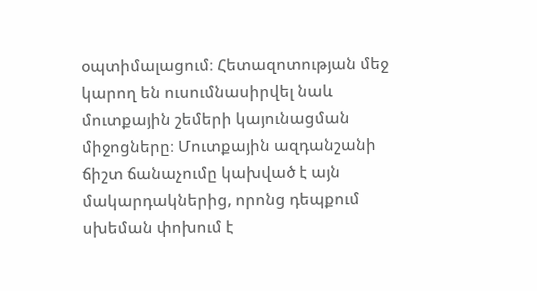օպտիմալացում։ Հետազոտության մեջ կարող են ուսումնասիրվել նաև մուտքային շեմերի կայունացման միջոցները։ Մուտքային ազդանշանի ճիշտ ճանաչումը կախված է այն մակարդակներից, որոնց դեպքում սխեման փոխում է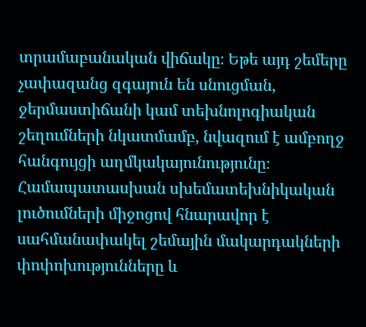տրամաբանական վիճակը։ Եթե այդ շեմերը չափազանց զգայուն են սնուցման, ջերմաստիճանի կամ տեխնոլոգիական շեղումների նկատմամբ, նվազում է ամբողջ հանգույցի աղմկակայունությունը։ Համապատասխան սխեմատեխնիկական լուծումների միջոցով հնարավոր է սահմանափակել շեմային մակարդակների փոփոխությունները և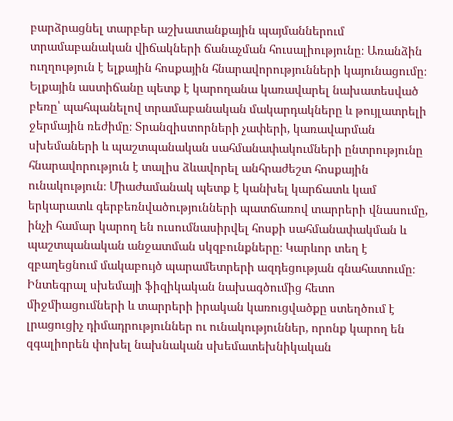բարձրացնել տարբեր աշխատանքային պայմաններում տրամաբանական վիճակների ճանաչման հուսալիությունը։ Առանձին ուղղություն է ելքային հոսքային հնարավորությունների կայունացումը։ Ելքային աստիճանը պետք է կարողանա կառավարել նախատեսված բեռը՝ պահպանելով տրամաբանական մակարդակները և թույլատրելի ջերմային ռեժիմը։ Տրանզիստորների չափերի, կառավարման սխեմաների և պաշտպանական սահմանափակումների ընտրությունը հնարավորություն է տալիս ձևավորել անհրաժեշտ հոսքային ունակություն։ Միաժամանակ պետք է կանխել կարճատև կամ երկարատև գերբեռնվածությունների պատճառով տարրերի վնասումը, ինչի համար կարող են ուսումնասիրվել հոսքի սահմանափակման և պաշտպանական անջատման սկզբունքները։ Կարևոր տեղ է զբաղեցնում մակաբույծ պարամետրերի ազդեցության գնահատումը։ Ինտեգրալ սխեմայի ֆիզիկական նախագծումից հետո միջմիացումների և տարրերի իրական կառուցվածքը ստեղծում է լրացուցիչ դիմադրություններ ու ունակություններ, որոնք կարող են զգալիորեն փոխել նախնական սխեմատեխնիկական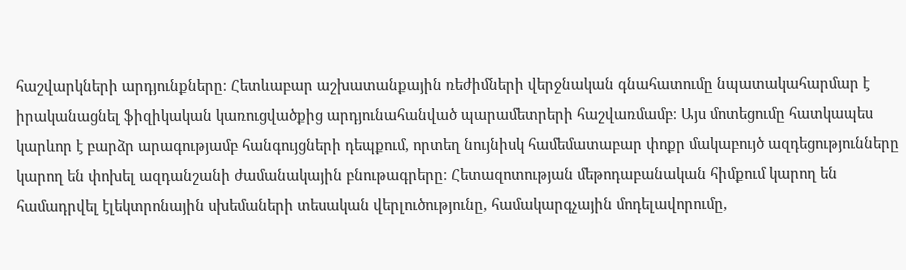հաշվարկների արդյունքները։ Հետևաբար աշխատանքային ռեժիմների վերջնական գնահատումը նպատակահարմար է իրականացնել ֆիզիկական կառուցվածքից արդյունահանված պարամետրերի հաշվառմամբ։ Այս մոտեցումը հատկապես կարևոր է բարձր արագությամբ հանգույցների դեպքում, որտեղ նույնիսկ համեմատաբար փոքր մակաբույծ ազդեցությունները կարող են փոխել ազդանշանի ժամանակային բնութագրերը։ Հետազոտության մեթոդաբանական հիմքում կարող են համադրվել էլեկտրոնային սխեմաների տեսական վերլուծությունը, համակարգչային մոդելավորումը,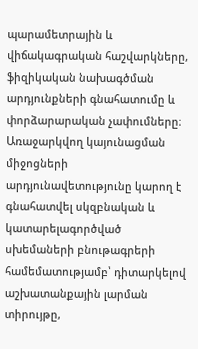պարամետրային և վիճակագրական հաշվարկները, ֆիզիկական նախագծման արդյունքների գնահատումը և փորձարարական չափումները։ Առաջարկվող կայունացման միջոցների արդյունավետությունը կարող է գնահատվել սկզբնական և կատարելագործված սխեմաների բնութագրերի համեմատությամբ՝ դիտարկելով աշխատանքային լարման տիրույթը,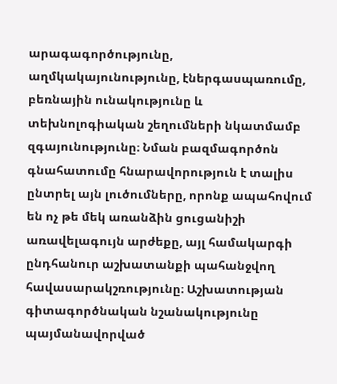արագագործությունը, աղմկակայունությունը, էներգասպառումը, բեռնային ունակությունը և տեխնոլոգիական շեղումների նկատմամբ զգայունությունը։ Նման բազմագործոն գնահատումը հնարավորություն է տալիս ընտրել այն լուծումները, որոնք ապահովում են ոչ թե մեկ առանձին ցուցանիշի առավելագույն արժեքը, այլ համակարգի ընդհանուր աշխատանքի պահանջվող հավասարակշռությունը։ Աշխատության գիտագործնական նշանակությունը պայմանավորված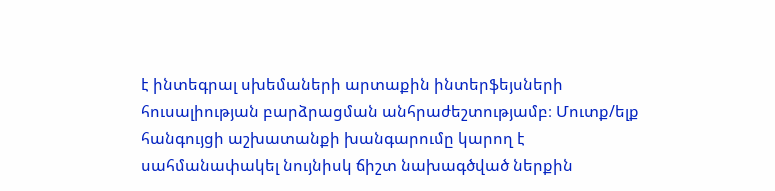է ինտեգրալ սխեմաների արտաքին ինտերֆեյսների հուսալիության բարձրացման անհրաժեշտությամբ։ Մուտք/ելք հանգույցի աշխատանքի խանգարումը կարող է սահմանափակել նույնիսկ ճիշտ նախագծված ներքին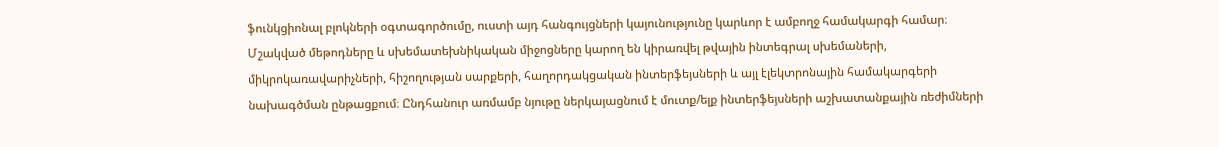ֆունկցիոնալ բլոկների օգտագործումը, ուստի այդ հանգույցների կայունությունը կարևոր է ամբողջ համակարգի համար։ Մշակված մեթոդները և սխեմատեխնիկական միջոցները կարող են կիրառվել թվային ինտեգրալ սխեմաների, միկրոկառավարիչների, հիշողության սարքերի, հաղորդակցական ինտերֆեյսների և այլ էլեկտրոնային համակարգերի նախագծման ընթացքում։ Ընդհանուր առմամբ նյութը ներկայացնում է մուտք/ելք ինտերֆեյսների աշխատանքային ռեժիմների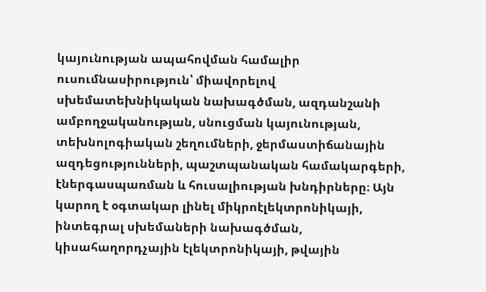կայունության ապահովման համալիր ուսումնասիրություն՝ միավորելով սխեմատեխնիկական նախագծման, ազդանշանի ամբողջականության, սնուցման կայունության, տեխնոլոգիական շեղումների, ջերմաստիճանային ազդեցությունների, պաշտպանական համակարգերի, էներգասպառման և հուսալիության խնդիրները։ Այն կարող է օգտակար լինել միկրոէլեկտրոնիկայի, ինտեգրալ սխեմաների նախագծման, կիսահաղորդչային էլեկտրոնիկայի, թվային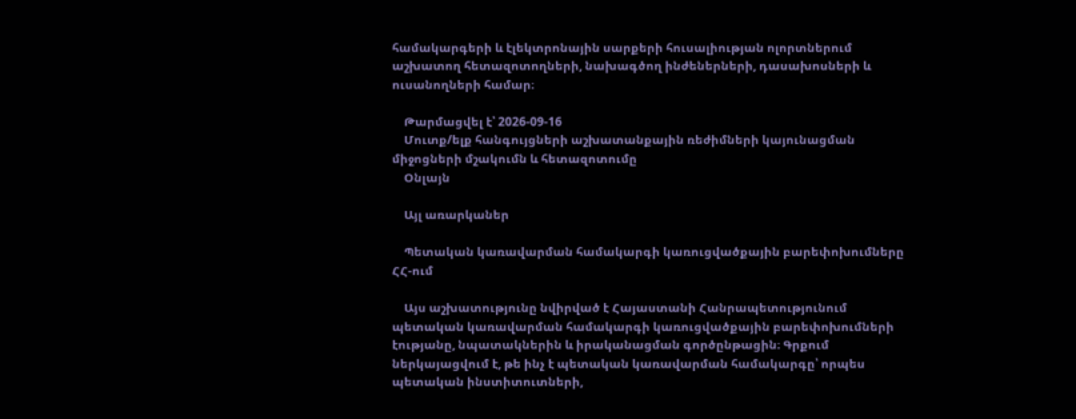համակարգերի և էլեկտրոնային սարքերի հուսալիության ոլորտներում աշխատող հետազոտողների, նախագծող ինժեներների, դասախոսների և ուսանողների համար։

    Թարմացվել է՝ 2026-09-16
    Մուտք/ելք հանգույցների աշխատանքային ռեժիմների կայունացման միջոցների մշակումն և հետազոտումը
    Օնլայն

    Այլ առարկաներ

    Պետական կառավարման համակարգի կառուցվածքային բարեփոխումները ՀՀ-ում

    Այս աշխատությունը նվիրված է Հայաստանի Հանրապետությունում պետական կառավարման համակարգի կառուցվածքային բարեփոխումների էությանը, նպատակներին և իրականացման գործընթացին։ Գրքում ներկայացվում է, թե ինչ է պետական կառավարման համակարգը՝ որպես պետական ինստիտուտների,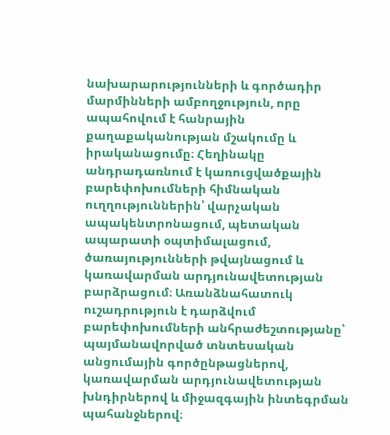նախարարությունների և գործադիր մարմինների ամբողջություն, որը ապահովում է հանրային քաղաքականության մշակումը և իրականացումը։ Հեղինակը անդրադառնում է կառուցվածքային բարեփոխումների հիմնական ուղղություններին՝ վարչական ապակենտրոնացում, պետական ապարատի օպտիմալացում, ծառայությունների թվայնացում և կառավարման արդյունավետության բարձրացում։ Առանձնահատուկ ուշադրություն է դարձվում բարեփոխումների անհրաժեշտությանը՝ պայմանավորված տնտեսական անցումային գործընթացներով, կառավարման արդյունավետության խնդիրներով և միջազգային ինտեգրման պահանջներով։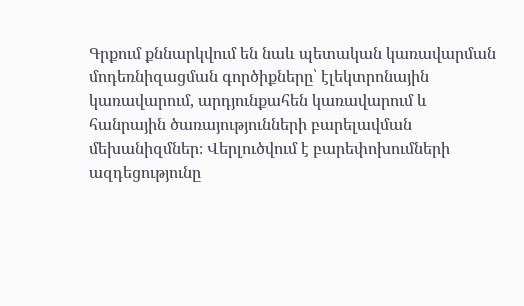Գրքում քննարկվում են նաև պետական կառավարման մոդեռնիզացման գործիքները՝ էլեկտրոնային կառավարում, արդյունքահեն կառավարում և հանրային ծառայությունների բարելավման մեխանիզմներ։ Վերլուծվում է բարեփոխումների ազդեցությունը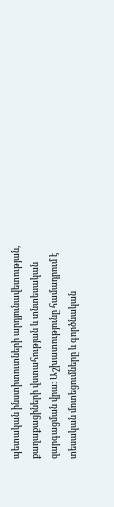պետական ինստիտուտների արդյունավետության, քաղաքացիների վստահության և տնտեսական զարգացման վրա։ Աշխատությունը համադրում է տեսական մոտեցումները և գործնական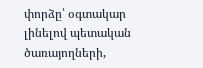փորձը՝ օգտակար լինելով պետական ծառայողների,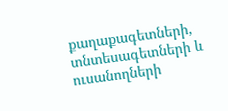քաղաքագետների, տնտեսագետների և ուսանողների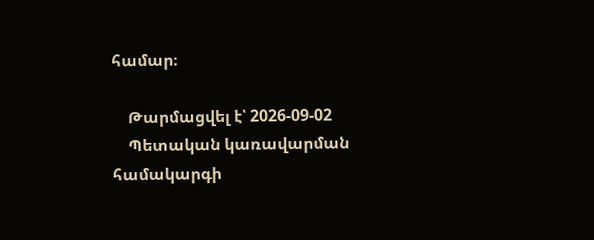համար։

    Թարմացվել է՝ 2026-09-02
    Պետական կառավարման համակարգի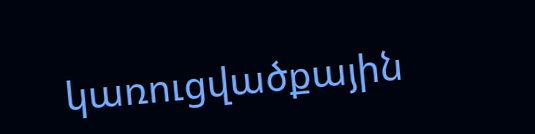կառուցվածքային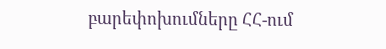բարեփոխումները ՀՀ-ում